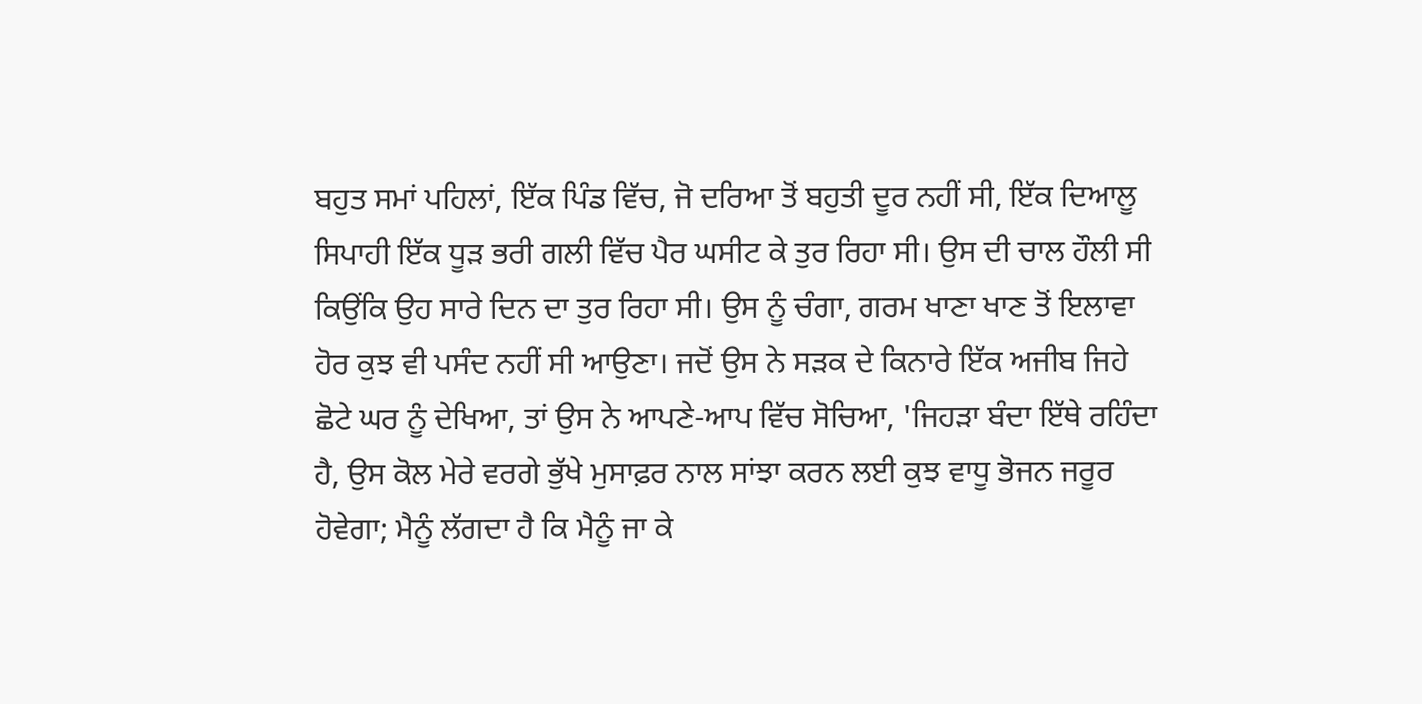ਬਹੁਤ ਸਮਾਂ ਪਹਿਲਾਂ, ਇੱਕ ਪਿੰਡ ਵਿੱਚ, ਜੋ ਦਰਿਆ ਤੋਂ ਬਹੁਤੀ ਦੂਰ ਨਹੀਂ ਸੀ, ਇੱਕ ਦਿਆਲੂ ਸਿਪਾਹੀ ਇੱਕ ਧੂੜ ਭਰੀ ਗਲੀ ਵਿੱਚ ਪੈਰ ਘਸੀਟ ਕੇ ਤੁਰ ਰਿਹਾ ਸੀ। ਉਸ ਦੀ ਚਾਲ ਹੌਲੀ ਸੀ ਕਿਉਂਕਿ ਉਹ ਸਾਰੇ ਦਿਨ ਦਾ ਤੁਰ ਰਿਹਾ ਸੀ। ਉਸ ਨੂੰ ਚੰਗਾ, ਗਰਮ ਖਾਣਾ ਖਾਣ ਤੋਂ ਇਲਾਵਾ ਹੋਰ ਕੁਝ ਵੀ ਪਸੰਦ ਨਹੀਂ ਸੀ ਆਉਣਾ। ਜਦੋਂ ਉਸ ਨੇ ਸੜਕ ਦੇ ਕਿਨਾਰੇ ਇੱਕ ਅਜੀਬ ਜਿਹੇ ਛੋਟੇ ਘਰ ਨੂੰ ਦੇਖਿਆ, ਤਾਂ ਉਸ ਨੇ ਆਪਣੇ-ਆਪ ਵਿੱਚ ਸੋਚਿਆ, 'ਜਿਹੜਾ ਬੰਦਾ ਇੱਥੇ ਰਹਿੰਦਾ ਹੈ, ਉਸ ਕੋਲ ਮੇਰੇ ਵਰਗੇ ਭੁੱਖੇ ਮੁਸਾਫ਼ਰ ਨਾਲ ਸਾਂਝਾ ਕਰਨ ਲਈ ਕੁਝ ਵਾਧੂ ਭੋਜਨ ਜਰੂਰ ਹੋਵੇਗਾ; ਮੈਨੂੰ ਲੱਗਦਾ ਹੈ ਕਿ ਮੈਨੂੰ ਜਾ ਕੇ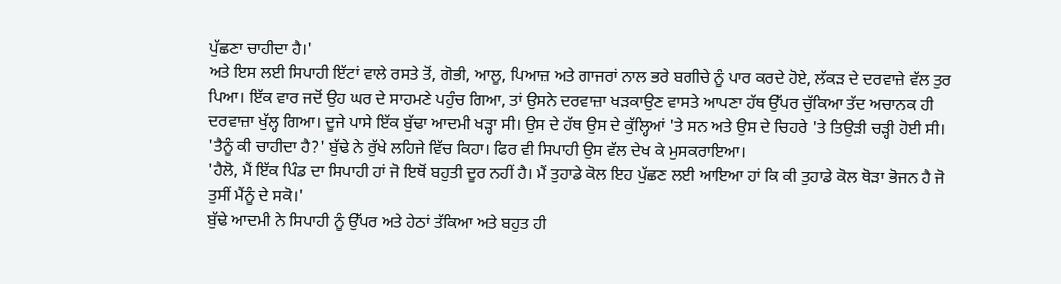ਪੁੱਛਣਾ ਚਾਹੀਦਾ ਹੈ।'
ਅਤੇ ਇਸ ਲਈ ਸਿਪਾਹੀ ਇੱਟਾਂ ਵਾਲੇ ਰਸਤੇ ਤੋਂ, ਗੋਭੀ, ਆਲੂ, ਪਿਆਜ਼ ਅਤੇ ਗਾਜਰਾਂ ਨਾਲ ਭਰੇ ਬਗੀਚੇ ਨੂੰ ਪਾਰ ਕਰਦੇ ਹੋਏ, ਲੱਕੜ ਦੇ ਦਰਵਾਜ਼ੇ ਵੱਲ ਤੁਰ ਪਿਆ। ਇੱਕ ਵਾਰ ਜਦੋਂ ਉਹ ਘਰ ਦੇ ਸਾਹਮਣੇ ਪਹੁੰਚ ਗਿਆ, ਤਾਂ ਉਸਨੇ ਦਰਵਾਜ਼ਾ ਖੜਕਾਉਣ ਵਾਸਤੇ ਆਪਣਾ ਹੱਥ ਉੱਪਰ ਚੁੱਕਿਆ ਤੱਦ ਅਚਾਨਕ ਹੀ ਦਰਵਾਜ਼ਾ ਖੁੱਲ੍ਹ ਗਿਆ। ਦੂਜੇ ਪਾਸੇ ਇੱਕ ਬੁੱਢਾ ਆਦਮੀ ਖੜ੍ਹਾ ਸੀ। ਉਸ ਦੇ ਹੱਥ ਉਸ ਦੇ ਕੁੱਲ੍ਹਿਆਂ 'ਤੇ ਸਨ ਅਤੇ ਉਸ ਦੇ ਚਿਹਰੇ 'ਤੇ ਤਿਉੜੀ ਚੜ੍ਹੀ ਹੋਈ ਸੀ।
'ਤੈਨੂੰ ਕੀ ਚਾਹੀਦਾ ਹੈ?' ਬੁੱਢੇ ਨੇ ਰੁੱਖੇ ਲਹਿਜੇ ਵਿੱਚ ਕਿਹਾ। ਫਿਰ ਵੀ ਸਿਪਾਹੀ ਉਸ ਵੱਲ ਦੇਖ ਕੇ ਮੁਸਕਰਾਇਆ।
'ਹੈਲੋ, ਮੈਂ ਇੱਕ ਪਿੰਡ ਦਾ ਸਿਪਾਹੀ ਹਾਂ ਜੋ ਇਥੋਂ ਬਹੁਤੀ ਦੂਰ ਨਹੀਂ ਹੈ। ਮੈਂ ਤੁਹਾਡੇ ਕੋਲ ਇਹ ਪੁੱਛਣ ਲਈ ਆਇਆ ਹਾਂ ਕਿ ਕੀ ਤੁਹਾਡੇ ਕੋਲ ਥੋੜਾ ਭੋਜਨ ਹੈ ਜੋ ਤੁਸੀਂ ਮੈਂਨੂੰ ਦੇ ਸਕੋ।'
ਬੁੱਢੇ ਆਦਮੀ ਨੇ ਸਿਪਾਹੀ ਨੂੰ ਉੱਪਰ ਅਤੇ ਹੇਠਾਂ ਤੱਕਿਆ ਅਤੇ ਬਹੁਤ ਹੀ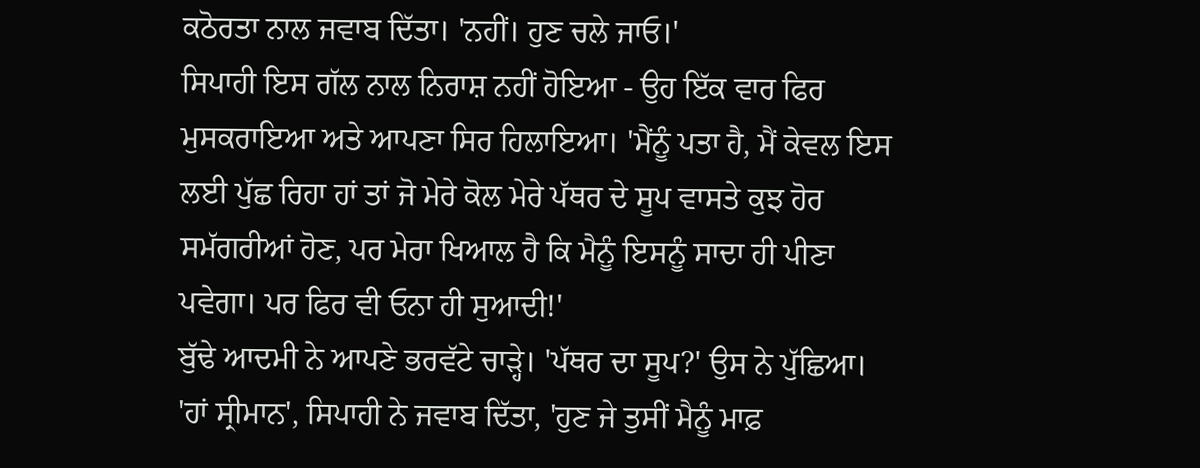ਕਠੋਰਤਾ ਨਾਲ ਜਵਾਬ ਦਿੱਤਾ। 'ਨਹੀਂ। ਹੁਣ ਚਲੇ ਜਾਓ।'
ਸਿਪਾਹੀ ਇਸ ਗੱਲ ਨਾਲ ਨਿਰਾਸ਼ ਨਹੀਂ ਹੋਇਆ - ਉਹ ਇੱਕ ਵਾਰ ਫਿਰ ਮੁਸਕਰਾਇਆ ਅਤੇ ਆਪਣਾ ਸਿਰ ਹਿਲਾਇਆ। 'ਮੈਂਨੂੰ ਪਤਾ ਹੈ, ਮੈਂ ਕੇਵਲ ਇਸ ਲਈ ਪੁੱਛ ਰਿਹਾ ਹਾਂ ਤਾਂ ਜੋ ਮੇਰੇ ਕੋਲ ਮੇਰੇ ਪੱਥਰ ਦੇ ਸੂਪ ਵਾਸਤੇ ਕੁਝ ਹੋਰ ਸਮੱਗਰੀਆਂ ਹੋਣ, ਪਰ ਮੇਰਾ ਖਿਆਲ ਹੈ ਕਿ ਮੈਨੂੰ ਇਸਨੂੰ ਸਾਦਾ ਹੀ ਪੀਣਾ ਪਵੇਗਾ। ਪਰ ਫਿਰ ਵੀ ਓਨਾ ਹੀ ਸੁਆਦੀ!'
ਬੁੱਢੇ ਆਦਮੀ ਨੇ ਆਪਣੇ ਭਰਵੱਟੇ ਚਾੜ੍ਹੇ। 'ਪੱਥਰ ਦਾ ਸੂਪ?' ਉਸ ਨੇ ਪੁੱਛਿਆ।
'ਹਾਂ ਸ੍ਰੀਮਾਨ', ਸਿਪਾਹੀ ਨੇ ਜਵਾਬ ਦਿੱਤਾ, 'ਹੁਣ ਜੇ ਤੁਸੀਂ ਮੈਨੂੰ ਮਾਫ਼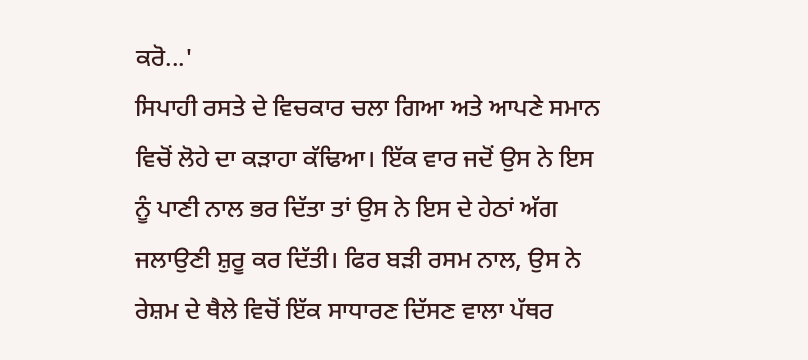ਕਰੋ...'
ਸਿਪਾਹੀ ਰਸਤੇ ਦੇ ਵਿਚਕਾਰ ਚਲਾ ਗਿਆ ਅਤੇ ਆਪਣੇ ਸਮਾਨ ਵਿਚੋਂ ਲੋਹੇ ਦਾ ਕੜਾਹਾ ਕੱਢਿਆ। ਇੱਕ ਵਾਰ ਜਦੋਂ ਉਸ ਨੇ ਇਸ ਨੂੰ ਪਾਣੀ ਨਾਲ ਭਰ ਦਿੱਤਾ ਤਾਂ ਉਸ ਨੇ ਇਸ ਦੇ ਹੇਠਾਂ ਅੱਗ ਜਲਾਉਣੀ ਸ਼ੁਰੂ ਕਰ ਦਿੱਤੀ। ਫਿਰ ਬੜੀ ਰਸਮ ਨਾਲ, ਉਸ ਨੇ ਰੇਸ਼ਮ ਦੇ ਥੈਲੇ ਵਿਚੋਂ ਇੱਕ ਸਾਧਾਰਣ ਦਿੱਸਣ ਵਾਲਾ ਪੱਥਰ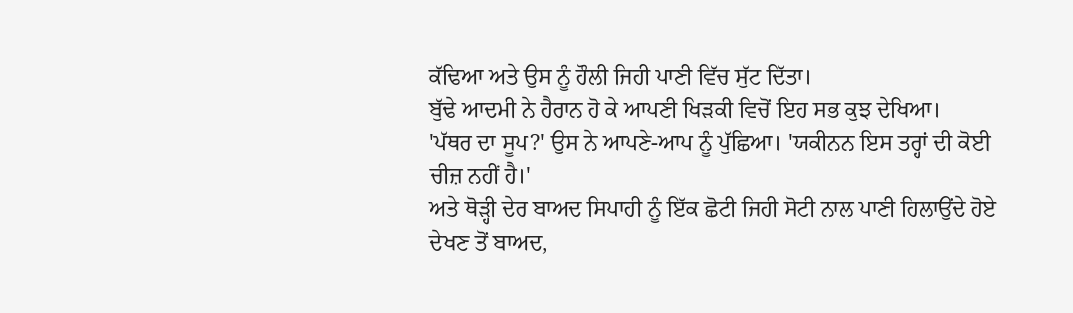ਕੱਢਿਆ ਅਤੇ ਉਸ ਨੂੰ ਹੌਲੀ ਜਿਹੀ ਪਾਣੀ ਵਿੱਚ ਸੁੱਟ ਦਿੱਤਾ।
ਬੁੱਢੇ ਆਦਮੀ ਨੇ ਹੈਰਾਨ ਹੋ ਕੇ ਆਪਣੀ ਖਿੜਕੀ ਵਿਚੋਂ ਇਹ ਸਭ ਕੁਝ ਦੇਖਿਆ।
'ਪੱਥਰ ਦਾ ਸੂਪ?' ਉਸ ਨੇ ਆਪਣੇ-ਆਪ ਨੂੰ ਪੁੱਛਿਆ। 'ਯਕੀਨਨ ਇਸ ਤਰ੍ਹਾਂ ਦੀ ਕੋਈ ਚੀਜ਼ ਨਹੀਂ ਹੈ।'
ਅਤੇ ਥੋੜ੍ਹੀ ਦੇਰ ਬਾਅਦ ਸਿਪਾਹੀ ਨੂੰ ਇੱਕ ਛੋਟੀ ਜਿਹੀ ਸੋਟੀ ਨਾਲ ਪਾਣੀ ਹਿਲਾਉਂਦੇ ਹੋਏ ਦੇਖਣ ਤੋਂ ਬਾਅਦ,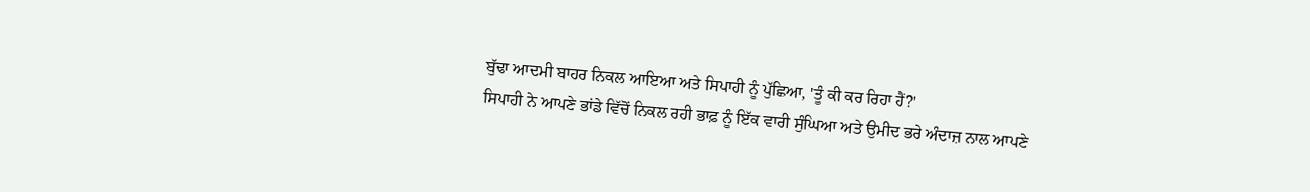ਬੁੱਢਾ ਆਦਮੀ ਬਾਹਰ ਨਿਕਲ ਆਇਆ ਅਤੇ ਸਿਪਾਹੀ ਨੂੰ ਪੁੱਛਿਆ, 'ਤੂੰ ਕੀ ਕਰ ਰਿਹਾ ਹੈਂ?'
ਸਿਪਾਹੀ ਨੇ ਆਪਣੇ ਭਾਂਡੇ ਵਿੱਚੋਂ ਨਿਕਲ ਰਹੀ ਭਾਫ਼ ਨੂੰ ਇੱਕ ਵਾਰੀ ਸੁੰਘਿਆ ਅਤੇ ਉਮੀਦ ਭਰੇ ਅੰਦਾਜ਼ ਨਾਲ ਆਪਣੇ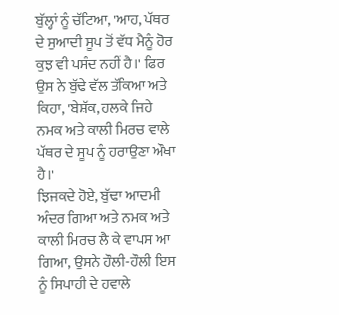ਬੁੱਲ੍ਹਾਂ ਨੂੰ ਚੱਟਿਆ, 'ਆਹ, ਪੱਥਰ ਦੇ ਸੁਆਦੀ ਸੂਪ ਤੋਂ ਵੱਧ ਮੈਨੂੰ ਹੋਰ ਕੁਝ ਵੀ ਪਸੰਦ ਨਹੀਂ ਹੈ।' ਫਿਰ ਉਸ ਨੇ ਬੁੱਢੇ ਵੱਲ ਤੱਕਿਆ ਅਤੇ ਕਿਹਾ, 'ਬੇਸ਼ੱਕ, ਹਲਕੇ ਜਿਹੇ ਨਮਕ ਅਤੇ ਕਾਲੀ ਮਿਰਚ ਵਾਲੇ ਪੱਥਰ ਦੇ ਸੂਪ ਨੂੰ ਹਰਾਉਣਾ ਔਖਾ ਹੈ।'
ਝਿਜਕਦੇ ਹੋਏ, ਬੁੱਢਾ ਆਦਮੀ ਅੰਦਰ ਗਿਆ ਅਤੇ ਨਮਕ ਅਤੇ ਕਾਲੀ ਮਿਰਚ ਲੈ ਕੇ ਵਾਪਸ ਆ ਗਿਆ, ਉਸਨੇ ਹੌਲੀ-ਹੌਲੀ ਇਸ ਨੂੰ ਸਿਪਾਹੀ ਦੇ ਹਵਾਲੇ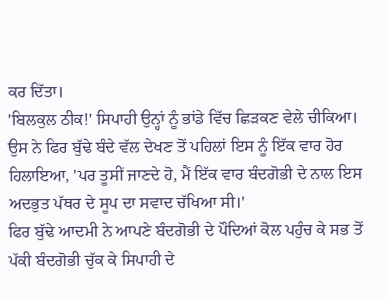ਕਰ ਦਿੱਤਾ।
'ਬਿਲਕੁਲ ਠੀਕ!' ਸਿਪਾਹੀ ਉਨ੍ਹਾਂ ਨੂੰ ਭਾਂਡੇ ਵਿੱਚ ਛਿੜਕਣ ਵੇਲੇ ਚੀਕਿਆ। ਉਸ ਨੇ ਫਿਰ ਬੁੱਢੇ ਬੰਦੇ ਵੱਲ ਦੇਖਣ ਤੋਂ ਪਹਿਲਾਂ ਇਸ ਨੂੰ ਇੱਕ ਵਾਰ ਹੋਰ ਹਿਲਾਇਆ, 'ਪਰ ਤੂਸੀਂ ਜਾਣਦੇ ਹੋ, ਮੈਂ ਇੱਕ ਵਾਰ ਬੰਦਗੋਭੀ ਦੇ ਨਾਲ ਇਸ ਅਦਭੁਤ ਪੱਥਰ ਦੇ ਸੂਪ ਦਾ ਸਵਾਦ ਚੱਖਿਆ ਸੀ।'
ਫਿਰ ਬੁੱਢੇ ਆਦਮੀ ਨੇ ਆਪਣੇ ਬੰਦਗੋਭੀ ਦੇ ਪੌਦਿਆਂ ਕੋਲ ਪਹੁੰਚ ਕੇ ਸਭ ਤੋਂ ਪੱਕੀ ਬੰਦਗੋਭੀ ਚੁੱਕ ਕੇ ਸਿਪਾਹੀ ਦੇ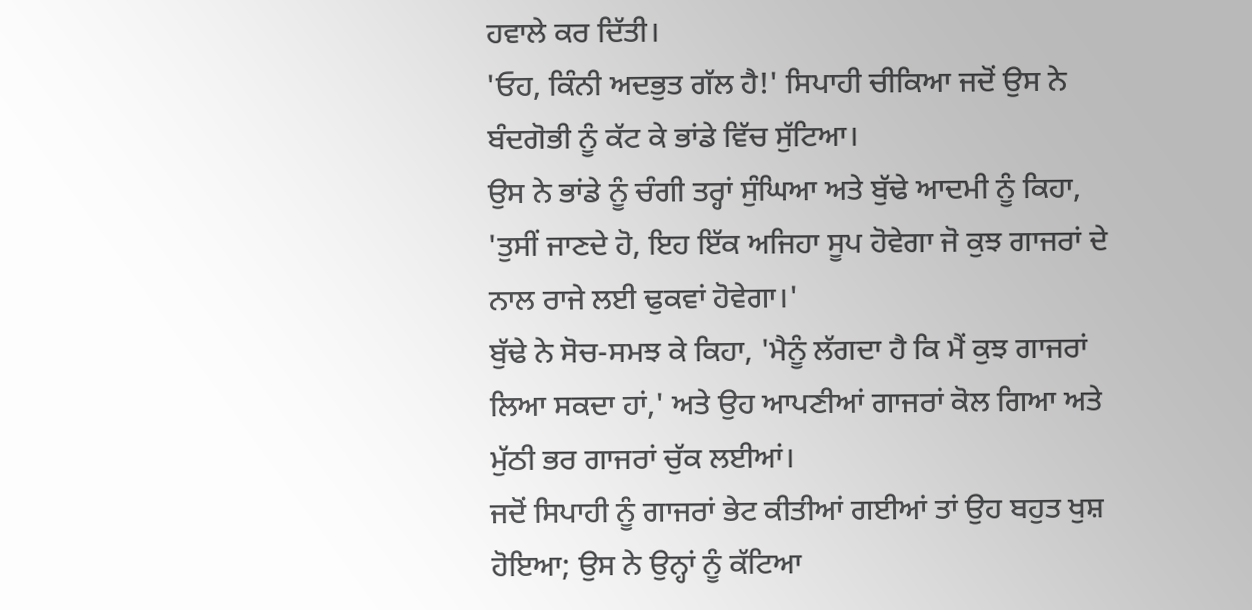ਹਵਾਲੇ ਕਰ ਦਿੱਤੀ।
'ਓਹ, ਕਿੰਨੀ ਅਦਭੁਤ ਗੱਲ ਹੈ!' ਸਿਪਾਹੀ ਚੀਕਿਆ ਜਦੋਂ ਉਸ ਨੇ ਬੰਦਗੋਭੀ ਨੂੰ ਕੱਟ ਕੇ ਭਾਂਡੇ ਵਿੱਚ ਸੁੱਟਿਆ।
ਉਸ ਨੇ ਭਾਂਡੇ ਨੂੰ ਚੰਗੀ ਤਰ੍ਹਾਂ ਸੁੰਘਿਆ ਅਤੇ ਬੁੱਢੇ ਆਦਮੀ ਨੂੰ ਕਿਹਾ, 'ਤੁਸੀਂ ਜਾਣਦੇ ਹੋ, ਇਹ ਇੱਕ ਅਜਿਹਾ ਸੂਪ ਹੋਵੇਗਾ ਜੋ ਕੁਝ ਗਾਜਰਾਂ ਦੇ ਨਾਲ ਰਾਜੇ ਲਈ ਢੁਕਵਾਂ ਹੋਵੇਗਾ।'
ਬੁੱਢੇ ਨੇ ਸੋਚ-ਸਮਝ ਕੇ ਕਿਹਾ, 'ਮੈਨੂੰ ਲੱਗਦਾ ਹੈ ਕਿ ਮੈਂ ਕੁਝ ਗਾਜਰਾਂ ਲਿਆ ਸਕਦਾ ਹਾਂ,' ਅਤੇ ਉਹ ਆਪਣੀਆਂ ਗਾਜਰਾਂ ਕੋਲ ਗਿਆ ਅਤੇ ਮੁੱਠੀ ਭਰ ਗਾਜਰਾਂ ਚੁੱਕ ਲਈਆਂ।
ਜਦੋਂ ਸਿਪਾਹੀ ਨੂੰ ਗਾਜਰਾਂ ਭੇਟ ਕੀਤੀਆਂ ਗਈਆਂ ਤਾਂ ਉਹ ਬਹੁਤ ਖੁਸ਼ ਹੋਇਆ; ਉਸ ਨੇ ਉਨ੍ਹਾਂ ਨੂੰ ਕੱਟਿਆ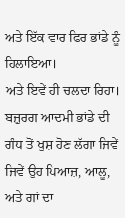ਅਤੇ ਇੱਕ ਵਾਰ ਫਿਰ ਭਾਂਡੇ ਨੂੰ ਹਿਲਾਇਆ।
ਅਤੇ ਇਵੇਂ ਹੀ ਚਲਦਾ ਰਿਹਾ। ਬਜ਼ੁਰਗ ਆਦਮੀ ਭਾਂਡੇ ਦੀ ਗੰਧ ਤੋਂ ਖੁਸ਼ ਹੋਣ ਲੱਗਾ ਜਿਵੇਂ ਜਿਵੇਂ ਉਹ ਪਿਆਜ਼, ਆਲੂ, ਅਤੇ ਗਾਂ ਦਾ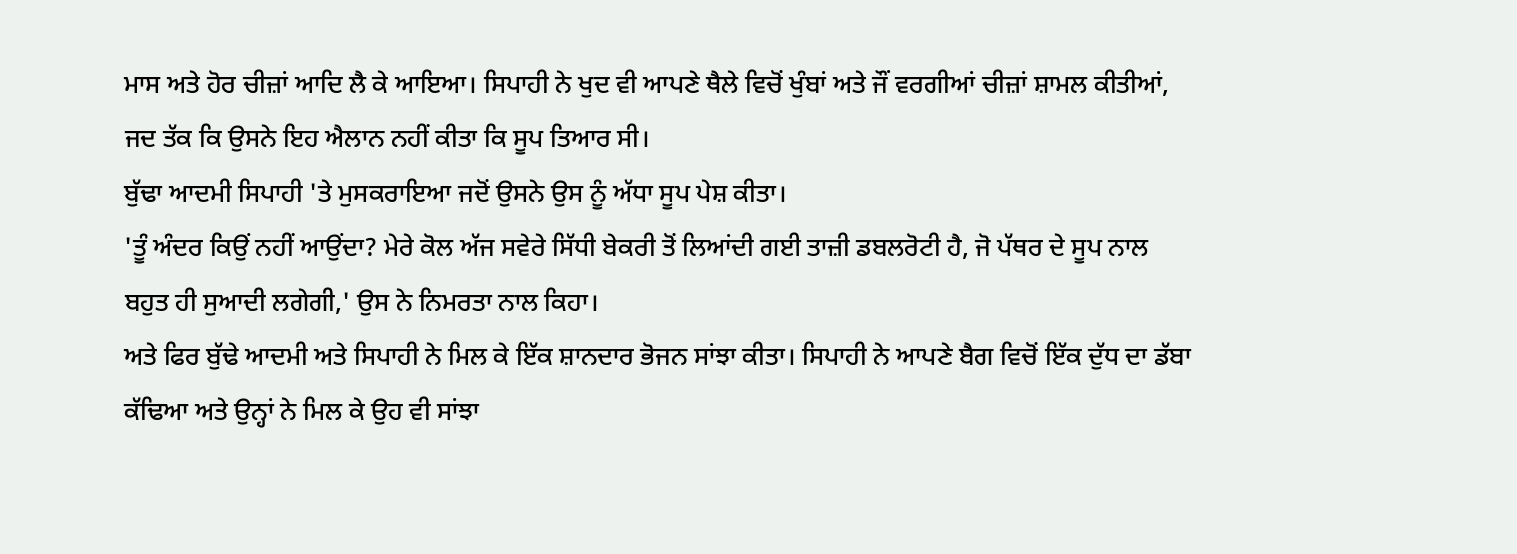ਮਾਸ ਅਤੇ ਹੋਰ ਚੀਜ਼ਾਂ ਆਦਿ ਲੈ ਕੇ ਆਇਆ। ਸਿਪਾਹੀ ਨੇ ਖੁਦ ਵੀ ਆਪਣੇ ਥੈਲੇ ਵਿਚੋਂ ਖੁੰਬਾਂ ਅਤੇ ਜੌਂ ਵਰਗੀਆਂ ਚੀਜ਼ਾਂ ਸ਼ਾਮਲ ਕੀਤੀਆਂ, ਜਦ ਤੱਕ ਕਿ ਉਸਨੇ ਇਹ ਐਲਾਨ ਨਹੀਂ ਕੀਤਾ ਕਿ ਸੂਪ ਤਿਆਰ ਸੀ।
ਬੁੱਢਾ ਆਦਮੀ ਸਿਪਾਹੀ 'ਤੇ ਮੁਸਕਰਾਇਆ ਜਦੋਂ ਉਸਨੇ ਉਸ ਨੂੰ ਅੱਧਾ ਸੂਪ ਪੇਸ਼ ਕੀਤਾ।
'ਤੂੰ ਅੰਦਰ ਕਿਉਂ ਨਹੀਂ ਆਉਂਦਾ? ਮੇਰੇ ਕੋਲ ਅੱਜ ਸਵੇਰੇ ਸਿੱਧੀ ਬੇਕਰੀ ਤੋਂ ਲਿਆਂਦੀ ਗਈ ਤਾਜ਼ੀ ਡਬਲਰੋਟੀ ਹੈ, ਜੋ ਪੱਥਰ ਦੇ ਸੂਪ ਨਾਲ ਬਹੁਤ ਹੀ ਸੁਆਦੀ ਲਗੇਗੀ,' ਉਸ ਨੇ ਨਿਮਰਤਾ ਨਾਲ ਕਿਹਾ।
ਅਤੇ ਫਿਰ ਬੁੱਢੇ ਆਦਮੀ ਅਤੇ ਸਿਪਾਹੀ ਨੇ ਮਿਲ ਕੇ ਇੱਕ ਸ਼ਾਨਦਾਰ ਭੋਜਨ ਸਾਂਝਾ ਕੀਤਾ। ਸਿਪਾਹੀ ਨੇ ਆਪਣੇ ਬੈਗ ਵਿਚੋਂ ਇੱਕ ਦੁੱਧ ਦਾ ਡੱਬਾ ਕੱਢਿਆ ਅਤੇ ਉਨ੍ਹਾਂ ਨੇ ਮਿਲ ਕੇ ਉਹ ਵੀ ਸਾਂਝਾ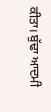ਕੀਤਾ। ਬੁੱਢਾ ਆਦਮੀ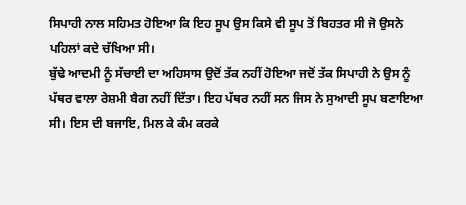ਸਿਪਾਹੀ ਨਾਲ ਸਹਿਮਤ ਹੋਇਆ ਕਿ ਇਹ ਸੂਪ ਉਸ ਕਿਸੇ ਵੀ ਸੂਪ ਤੋਂ ਬਿਹਤਰ ਸੀ ਜੋ ਉਸਨੇ ਪਹਿਲਾਂ ਕਦੇ ਚੱਖਿਆ ਸੀ।
ਬੁੱਢੇ ਆਦਮੀ ਨੂੰ ਸੱਚਾਈ ਦਾ ਅਹਿਸਾਸ ਉਦੋਂ ਤੱਕ ਨਹੀਂ ਹੋਇਆ ਜਦੋਂ ਤੱਕ ਸਿਪਾਹੀ ਨੇ ਉਸ ਨੂੰ ਪੱਥਰ ਵਾਲਾ ਰੇਸ਼ਮੀ ਬੈਗ ਨਹੀਂ ਦਿੱਤਾ। ਇਹ ਪੱਥਰ ਨਹੀਂ ਸਨ ਜਿਸ ਨੇ ਸੁਆਦੀ ਸੂਪ ਬਣਾਇਆ ਸੀ। ਇਸ ਦੀ ਬਜਾਇ, ਮਿਲ ਕੇ ਕੰਮ ਕਰਕੇ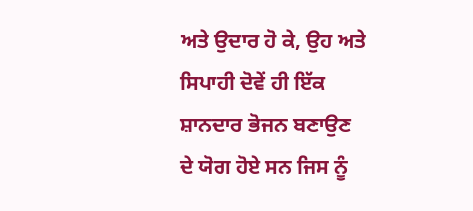ਅਤੇ ਉਦਾਰ ਹੋ ਕੇ, ਉਹ ਅਤੇ ਸਿਪਾਹੀ ਦੋਵੇਂ ਹੀ ਇੱਕ ਸ਼ਾਨਦਾਰ ਭੋਜਨ ਬਣਾਉਣ ਦੇ ਯੋਗ ਹੋਏ ਸਨ ਜਿਸ ਨੂੰ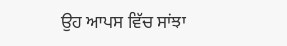ਉਹ ਆਪਸ ਵਿੱਚ ਸਾਂਝਾ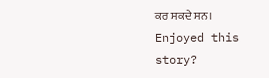ਕਰ ਸਕਦੇ ਸਨ।
Enjoyed this story?